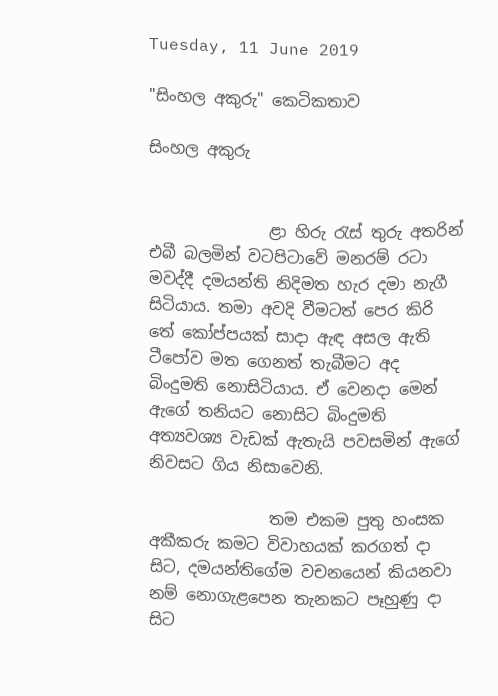Tuesday, 11 June 2019

"සිංහල අකුරු" කෙටිකතාව

සිංහල අකුරු


               ළා හිරු රැස් තුරු අතරින් එබී බලමින් වටපිටාවේ මනරම් රටා මවද්දී දමයන්ති නිදිමත හැර දමා නැගී සිටියාය. තමා අවදි වීමටත් පෙර කිරි තේ කෝප්පයක් සාදා ඇඳ අසල ඇති ටීපෝව මත ගෙනත් තැබීමට අද බිංදුමති නොසිටියාය. ඒ වෙනදා මෙන් ඇගේ තනියට නොසිට බිංදුමති අත්‍යවශ්‍ය වැඩක් ඇතැයි පවසමින් ඇගේ නිවසට ගිය නිසාවෙනි.

               තම එකම පුතු හංසක අකීකරු කමට විවාහයක් කරගත් දා සිට, දමයන්තිගේම වචනයෙන් කියනවා නම් නොගැළපෙන තැනකට පෑහුණු දා සිට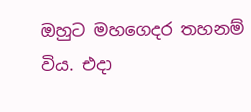ඔහුට මහගෙදර තහනම් විය. එදා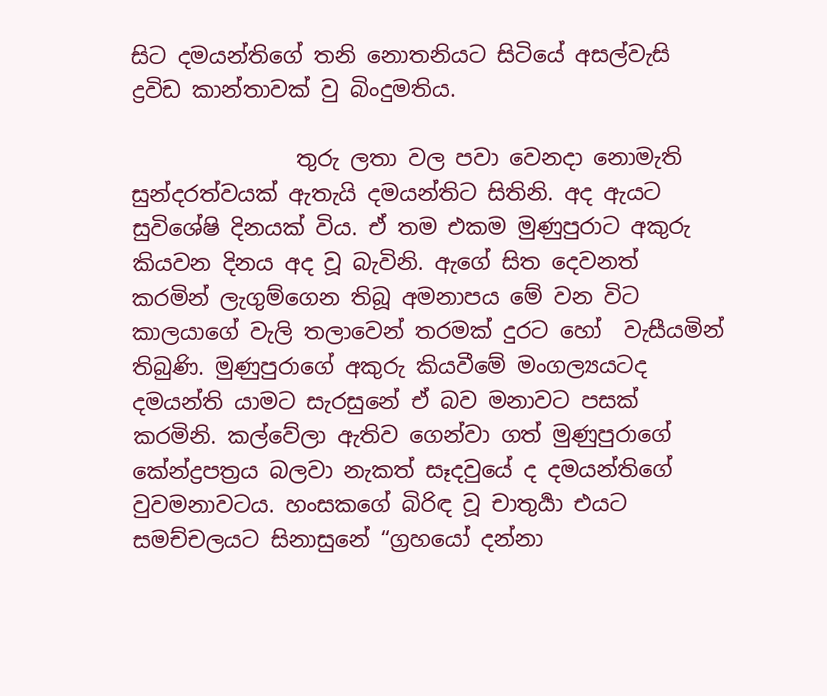සිට දමයන්තිගේ තනි නොතනියට සිටියේ අසල්වැසි ද්‍රවිඩ කාන්තාවක් වු බිංදුමතිය.

               තුරු ලතා වල පවා වෙනදා නොමැති සුන්දරත්වයක් ඇතැයි දමයන්තිට සිතිනි. අද ඇයට සුවිශේෂි දිනයක් විය. ඒ තම එකම මුණුපුරාට අකුරු කියවන දිනය අද වූ බැවිනි. ඇගේ සිත දෙවනත් කරමින් ලැගුම්ගෙන තිබූ අමනාපය මේ වන විට කාලයාගේ වැලි තලාවෙන් තරමක් දුරට හෝ  වැසීයමින් තිබුණි. මුණුපුරාගේ අකුරු කියවීමේ මංගල්‍යයටද දමයන්ති යාමට සැරසුනේ ඒ බව මනාවට පසක් කරමිනි. කල්වේලා ඇතිව ගෙන්වා ගත් මුණුපුරාගේ කේන්ද්‍රපත්‍රය බලවා නැකත් සෑදවුයේ ද දමයන්තිගේ වුවමනාවටය. හංසකගේ බිරිඳ වූ චාතුර්‍යා එයට සමච්චලයට සිනාසුනේ “ග්‍රහයෝ දන්නා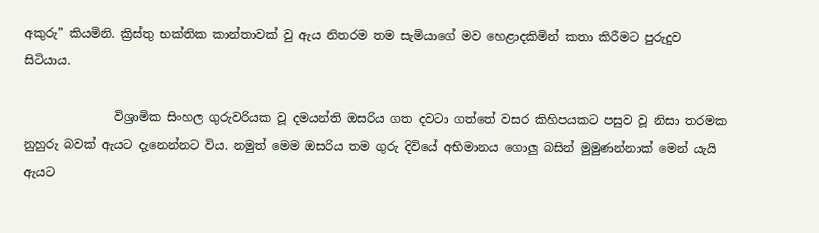අකුරු” කියමිනි. ක්‍රිස්තු භක්තික කාන්තාවක් වු ඇය නිතරම තම සැමියාගේ මව හෙළාදකිමින් කතා කිරීමට පුරුදුව සිටියාය.

               විශ්‍රාමික සිංහල ගුරුවරියක වූ දමයන්ති ඔසරිය ගත දවටා ගත්තේ වසර කිහිපයකට පසුව වූ නිසා තරමක නුහුරු බවක් ඇයට දැනෙන්නට විය. නමුත් මෙම ඔසරිය තම ගුරු දිවියේ අභිමානය ගොලු බසින් මුමුණන්නාක් මෙන් යැයි ඇයට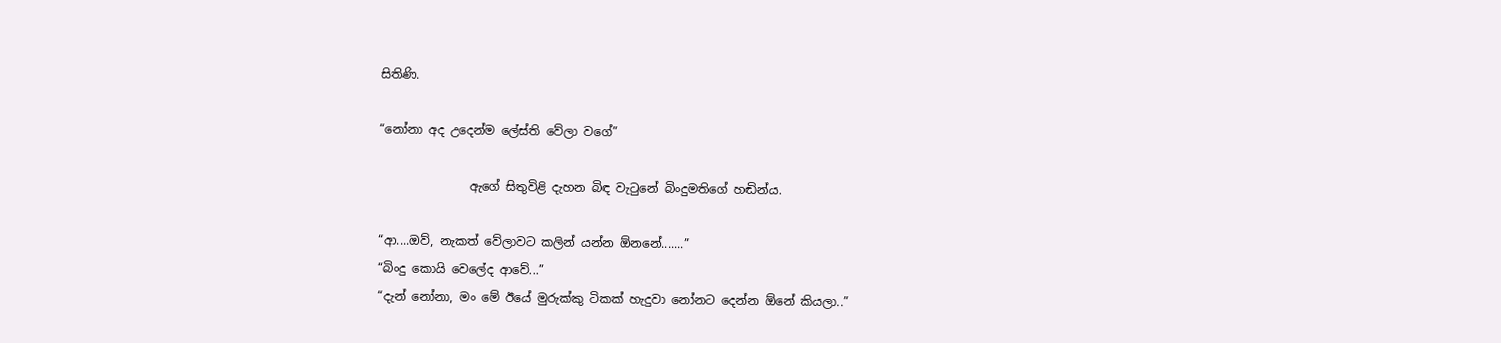සිතිණි.

“නෝනා අද උදෙන්ම ලේස්ති වේලා වගේ”

               ඇගේ සිතුවිළි දැහන බිඳ වැටුනේ බිංදුමතිගේ හඬින්ය.

“ආ....ඔව්, නැකත් වේලාවට කලින් යන්න ඕනනේ.......”
“බිංදු කොයි වෙලේද ආවේ...”
“දැන් නෝනා, මං මේ ඊයේ මුරුක්කු ටිකක් හැදුවා නෝනට දෙන්න ඕනේ කියලා..”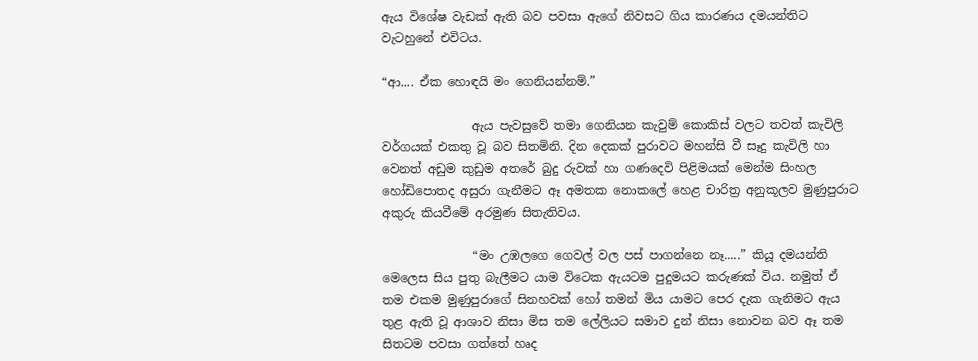ඇය විශේෂ වැඩක් ඇති බව පවසා ඇගේ නිවසට ගිය කාරණය දමයන්තිට වැටහුනේ එවිටය.

“ආ.... ඒක හොඳයි මං ගෙනියන්නම්.”

               ඇය පැවසුවේ තමා ගෙනියන කැවුම් කොකිස් වලට තවත් කැවිලි වර්ගයක් එකතු වූ බව සිතමිනි. දින දෙකක් පුරාවට මහන්සි වී සෑදු කැවිලි හා වෙනත් අඩුම කුඩුම අතරේ බුදු රුවක් හා ගණදෙවි පිළිමයක් මෙන්ම සිංහල හෝඩිපොතද අසුරා ගැනීමට ඈ අමතක නොකලේ හෙළ චාරිත්‍ර අනුකූලව මුණුපුරාට අකුරු කියවීමේ අරමුණ සිතැතිවය.

               “මං උඹලගෙ ගෙවල් වල පස් පාගන්නෙ නෑ.....” කියූ දමයන්ති මෙලෙස සිය පුතු බැලීමට යාම විටෙක ඇයටම පුදුමයට කරුණක් විය. නමුත් ඒ තම එකම මුණුපුරාගේ සිනහවක් හෝ තමන් මිය යාමට පෙර දැක ගැනිමට ඇය තුළ ඇති වූ ආශාව නිසා මිස තම ලේලියට සමාව දුන් නිසා නොවන බව ඈ තම සිතටම පවසා ගත්තේ හෘද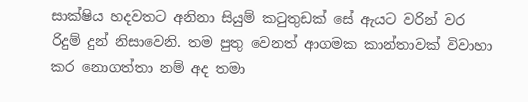සාක්ෂිය හදවතට අනිනා සියුම් කටුතුඩක් සේ ඇයට වරින් වර රිදුම් දුන් නිසාවෙනි. තම පුතු වෙනත් ආගමක කාන්තාවක් විවාහා කර නොගත්තා නම් අද තමා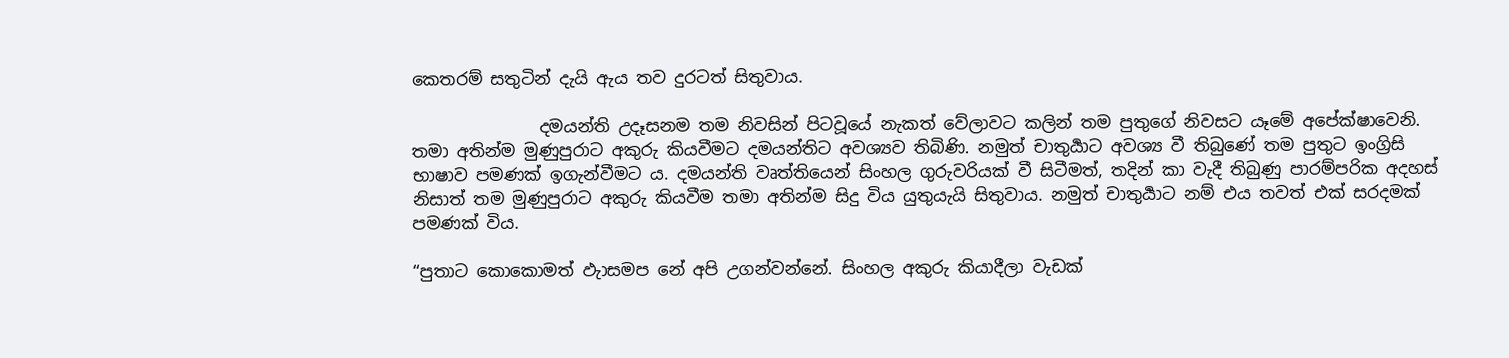කෙතරම් සතුටින් දැයි ඇය තව දුරටත් සිතුවාය.

               දමයන්ති උදෑසනම තම නිවසින් පිටවූයේ නැකත් වේලාවට කලින් තම පුතුගේ නිවසට යෑමේ අපේක්ෂාවෙනි. තමා අතින්ම මුණුපුරාට අකුරු කියවීමට දමයන්තිට අවශ්‍යව තිබිණි. නමුත් චාතුර්‍යාට අවශ්‍ය වී තිබුණේ තම පුතුට ඉංග්‍රිසි භාෂාව පමණක් ඉගැන්වීමට ය. දමයන්ති වෘත්තියෙන් සිංහල ගුරුවරියක් වී සිටීමත්, තදින් කා වැදී තිබුණු පාරම්පරික අදහස් නිසාත් තම මුණුපුරාට අකුරු කියවීම තමා අතින්ම සිදු විය යුතුයැයි සිතුවාය. නමුත් චාතුර්‍යාට නම් එය තවත් එක් සරදමක් පමණක් විය.

“පුතාට කොකොමත් ඵැාසමප නේ අපි උගන්වන්නේ. සිංහල අකුරු කියාදීලා වැඩක්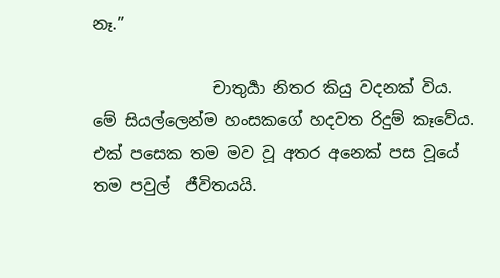නෑ.”

               චාතුර්‍යා නිතර කියු වදනක් විය. මේ සියල්ලෙන්ම හංසකගේ හදවත රිදුම් කෑවේය. එක් පසෙක තම මව වූ අතර අනෙක් පස වූයේ තම පවුල්  ජීවිතයයි.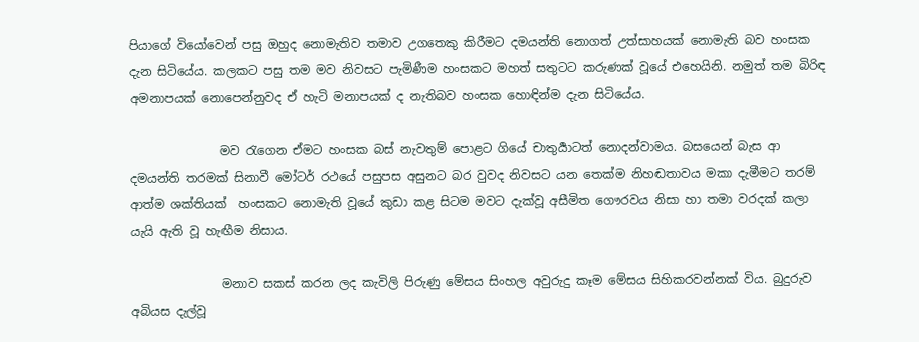පියාගේ වියෝවෙන් පසු ඔහුද නොමැතිව තමාව උගතෙකු කිරීමට දමයන්ති නොගත් උත්සාහයක් නොමැති බව හංසක දැන සිටියේය. කලකට පසු තම මව නිවසට පැමිණීම හංසකට මහත් සතුටට කරුණක් වූයේ එහෙයිනි. නමුත් තම බිරිඳ අමනාපයක් නොපෙන්නුවද ඒ හැටි මනාපයක් ද නැතිබව හංසක හොඳින්ම දැන සිටියේය.

               මව රැගෙන ඒමට හංසක බස් නැවතුම් පොළට ගියේ චාතුර්‍යාටත් නොදන්වාමය. බසයෙන් බැස ආ දමයන්ති තරමක් සිනාවී මෝටර් රථයේ පසුපස අසුනට බර වුවද නිවසට යන තෙක්ම නිහඬතාවය මකා දැමීමට තරම් ආත්ම ශක්තියක්  හංසකට නොමැති වූයේ කුඩා කළ සිටම මවට දැක්වූ අසීමිත ගෞරවය නිසා හා තමා වරදක් කලා යැයි ඇති වූ හැඟීම නිසාය.

               මනාව සකස් කරන ලද කැවිලි පිරුණු මේසය සිංහල අවුරුදු කෑම මේසය සිහිකරවන්නක් විය. බුදුරුව අබියස දැල්වූ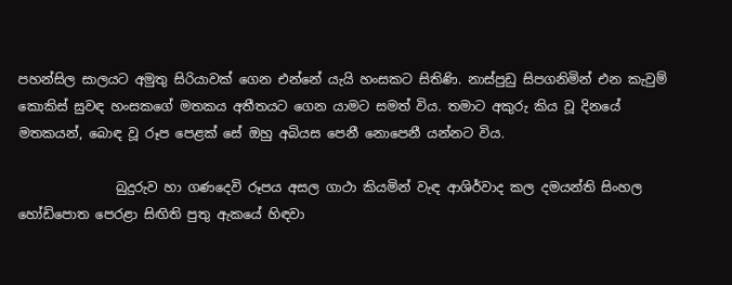පහන්සිල සාලයට අමුතු සිරියාවක් ගෙන එන්නේ යැයි හංසකට සිතිණි. නාස්පුඩු සිපගනිමින් එන කැවුම් කොකිස් සුවඳ හංසකගේ මතකය අතීතයට ගෙන යාමට සමත් විය. තමාට අකුරු කිය වූ දිනයේ මතකයන්, බොඳ වූ රූප පෙළක් සේ ඔහු අබියස පෙනී නොපෙනී යන්නට විය.

               බුදුරුව හා ගණදෙවි රූපය අසල ගාථා කියමින් වැඳ ආශිර්වාද කල දමයන්ති සිංහල හෝඩිපොත පෙරළා සිඟිති පුතු ඇකයේ හිඳවා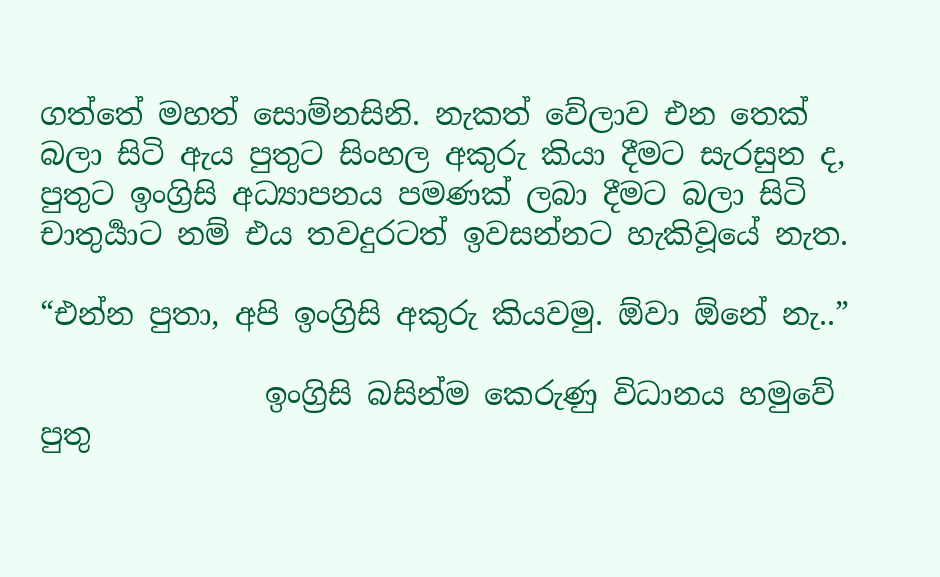ගත්තේ මහත් සොම්නසිනි. නැකත් වේලාව එන තෙක් බලා සිටි ඇය පුතුට සිංහල අකුරු කියා දීමට සැරසුන ද, පුතුට ඉංග්‍රිසි අධ්‍යාපනය පමණක් ලබා දීමට බලා සිටි චාතුර්‍යාට නම් එය තවදුරටත් ඉවසන්නට හැකිවූයේ නැත.

“එන්න පුතා, අපි ඉංග්‍රිසි අකුරු කියවමු. ඕවා ඕනේ නැ..”

               ඉංග්‍රිසි බසින්ම කෙරුණු විධානය හමුවේ පුතු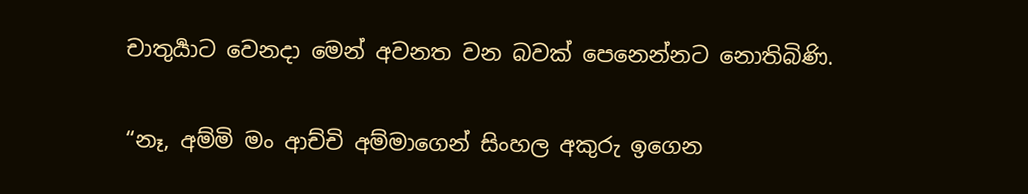චාතුර්‍යාට වෙනදා මෙන් අවනත වන බවක් පෙනෙන්නට නොතිබිණි.

“නෑ, අම්මි මං ආච්චි අම්මාගෙන් සිංහල අකුරු ඉගෙන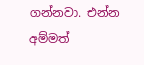ගන්නවා. එන්න අම්මත්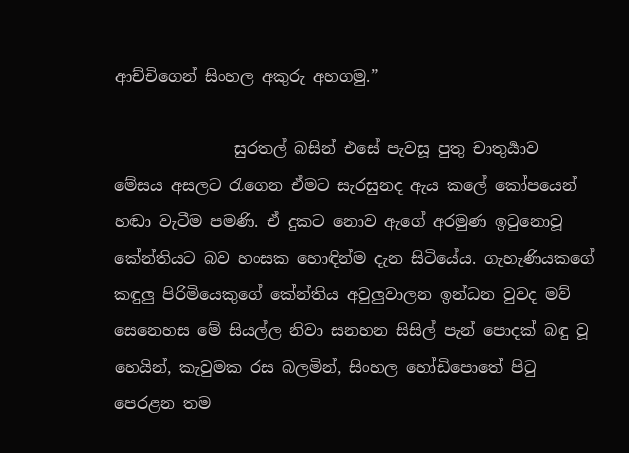ආච්චිගෙන් සිංහල අකුරු අහගමු.”

               සුරතල් බසින් එසේ පැවසූ පුතු චාතුර්‍යාව මේසය අසලට රැගෙන ඒමට සැරසුනද ඇය කලේ කෝපයෙන් හඬා වැටීම පමණි. ඒ දුකට නොව ඇගේ අරමුණ ඉටුනොවූ කේන්තියට බව හංසක හොඳින්ම දැන සිටියේය. ගැහැණියකගේ කඳුලු පිරිමියෙකුගේ කේන්තිය අවුලුවාලන ඉන්ධන වුවද මව් සෙනෙහස මේ සියල්ල නිවා සනහන සිසිල් පැන් පොදක් බඳු වූ හෙයින්, කැවුමක රස බලමින්, සිංහල හෝඩිපොතේ පිටු පෙරළන තම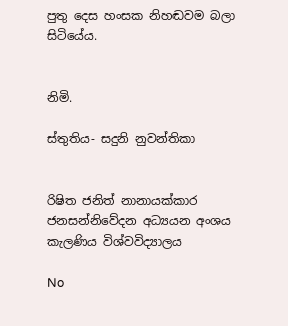පුතු දෙස හංසක නිහඬවම බලා සිටියේය.


නිමි.

ස්තුතිය- සදුනි නුවන්තිකා


රිෂිත ජනිත් නානායක්කාර
ජනසන්නිවේදන අධ්‍යයන අංශය
කැලණිය විශ්වවිද්‍යාලය

No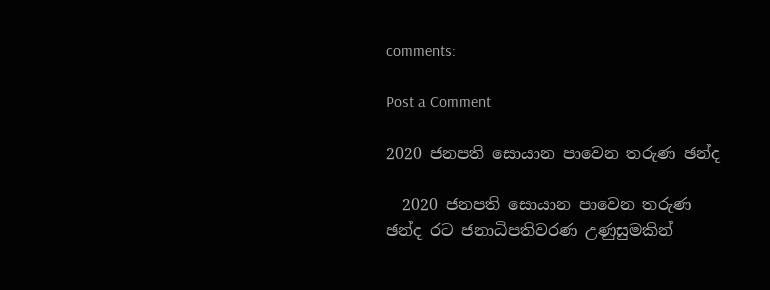comments:

Post a Comment

2020 ජනපති සොයාන පාවෙන තරුණ ඡන්ද

  2020 ජනපති සොයාන පාවෙන තරුණ ඡන්ද රට ජනාධිපතිවරණ උණුසුමකින්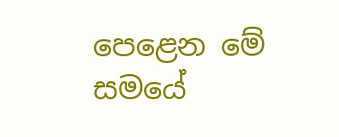පෙළෙන මේ සමයේ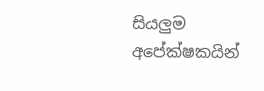සියලුම අපේක්ෂකයින්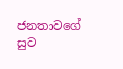ජනතාවගේ සුව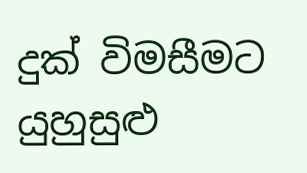දුක් විමසීමට යුහුසුළු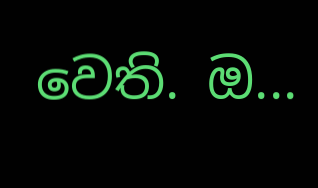වෙති. ඔ...